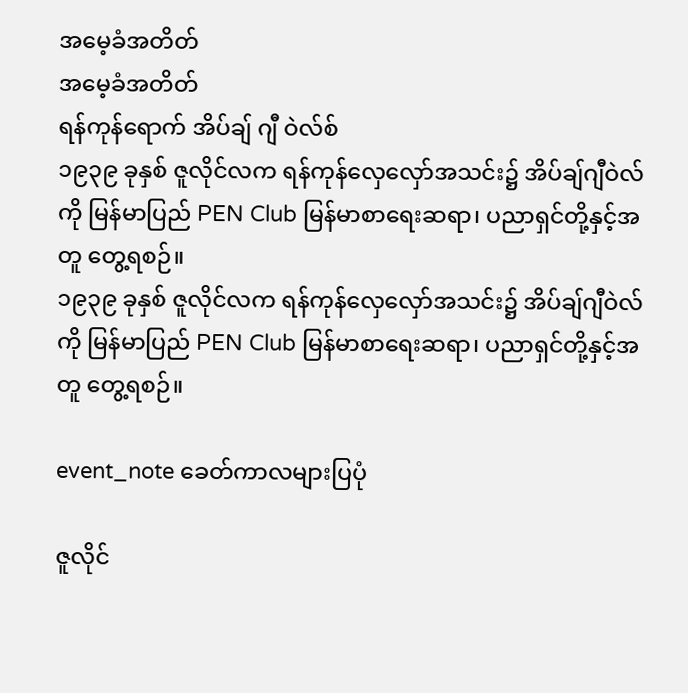အမေ့ခံအတိတ်
အမေ့ခံအတိတ်
ရန်ကုန်ရောက် အိပ်ချ် ဂျီ ဝဲလ်စ်
၁၉၃၉ ခုနှစ် ဇူလိုင်လက ရန်ကုန်လှေလှော်အသင်း၌ အိပ်ချ်ဂျီဝဲလ်ကို မြန်မာပြည် PEN Club မြန်မာစာရေးဆရာ၊ ပညာရှင်တို့နှင့်အတူ တွေ့ရစဉ်။
၁၉၃၉ ခုနှစ် ဇူလိုင်လက ရန်ကုန်လှေလှော်အသင်း၌ အိပ်ချ်ဂျီဝဲလ်ကို မြန်မာပြည် PEN Club မြန်မာစာရေးဆရာ၊ ပညာရှင်တို့နှင့်အတူ တွေ့ရစဉ်။

event_note ခေတ်ကာလများပြပုံ

ဇူလိုင်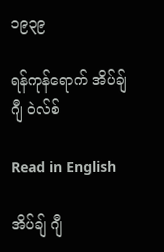၁၉၃၉

ရန်ကုန်ရောက် အိပ်ချ် ဂျီ ဝဲလ်စ်

Read in English

အိပ်ချ် ဂျီ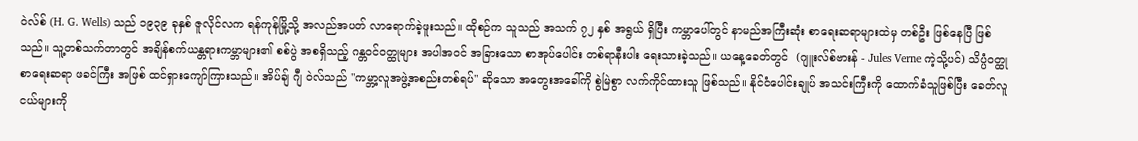ဝဲလ်စ် (H. G. Wells) သည် ၁၉၃၉ ခုနှစ် ဇူလိုင်လက ရန်ကုန်မြို့သို့ အလည်အပတ် လာရောက်ခဲ့ဖူးသည်။ ထိုစဉ်က သူသည် အသက် ၇၂ နှစ် အရွယ် ရှိပြီး ကမ္ဘာပေါ်တွင် နာမည်အကြီးဆုံး စာရေးဆရာများထဲမှ တစ်ဦး ဖြစ်နေပြီ ဖြစ်သည်။ သူ့တစ်သက်တာတွင် အချိန်စက်ယန္တရားကမ္ဘာများ၏ စစ်ပွဲ အစရှိသည့် ဂန္တဝင်ဝတ္ထုများ အပါအဝင် အခြားသော စာအုပ်ပေါင်း တစ်ရာနီးပါး ရေးသားခဲ့သည်။ ယနေ့ခေတ်တွင်  (ဂျူးလ်စ်ဗားန် - Jules Verne ကဲ့သို့ပင်) သိပ္ပံဝတ္ထုစာရေးဆရာ ဖခင်ကြီး အဖြစ် ထင်ရှားကျော်ကြားသည်။ အိပ်ချ် ဂျီ ဝဲလ်သည် "ကမ္ဘာ့လူအဖွဲ့အစည်းတစ်ရပ်" ဆိုသော အတွေးအခေါ်ကို စွဲမြဲစွာ လက်ကိုင်ထားသူ ဖြစ်သည်။ နိုင်ငံပေါင်းချုပ် အသင်းကြီးကို ထောက်ခံသူဖြစ်ပြီး ခေတ်လူငယ်များကို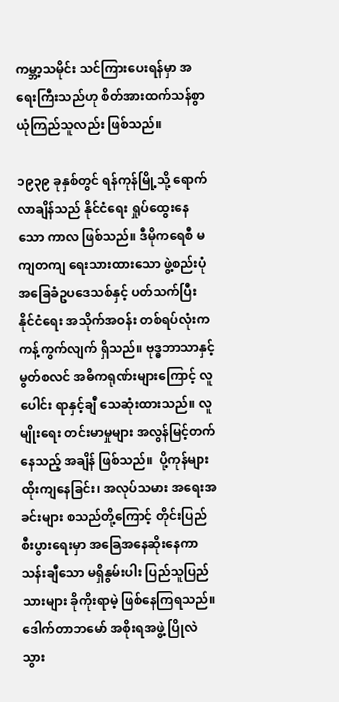ကမ္ဘာ့သမိုင်း သင်ကြားပေးရန်မှာ အရေးကြီးသည်ဟု စိတ်အားထက်သန်စွာ ယုံကြည်သူလည်း ဖြစ်သည်။

၁၉၃၉ ခုနှစ်တွင် ရန်ကုန်မြို့သို့ ရောက်လာချိန်သည် နိုင်ငံရေး ရှုပ်ထွေးနေသော ကာလ ဖြစ်သည်။ ဒီမိုကရေစီ မကျတကျ ရေးသားထားသော ဖွဲ့စည်းပုံ အခြေခံဥပဒေသစ်နှင့် ပတ်သက်ပြီး  နိုင်ငံရေး အသိုက်အဝန်း တစ်ရပ်လုံးက ကန့်ကွက်လျက် ရှိသည်။ ဗုဒ္ဓဘာသာနှင့် မွတ်စလင် အဓိကရုဏ်းများကြောင့် လူပေါင်း ရာနှင့်ချီ သေဆုံးထားသည်။ လူမျိုးရေး တင်းမာမှုများ အလွန်မြင့်တက်နေသည့် အချိန် ဖြစ်သည်။  ပို့ကုန်များ ထိုးကျနေခြင်း၊ အလုပ်သမား အရေးအခင်းများ စသည်တို့ကြောင့် တိုင်းပြည်စီးပွားရေးမှာ အခြေအနေဆိုးနေကာ သန်းချီသော မရှိနွမ်းပါး ပြည်သူပြည်သားများ ခိုကိုးရာမဲ့ ဖြစ်နေကြရသည်။  ဒေါက်တာဘမော် အစိုးရအဖွဲ့ ပြိုလဲသွား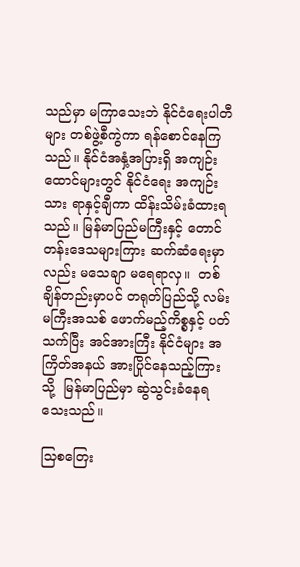သည်မှာ မကြာသေးဘဲ နိုင်ငံရေးပါတီများ တစ်ဖွဲ့စီကွဲကာ ရန်စောင်နေကြသည်။ နိုင်ငံအနှံ့အပြားရှိ အကျဉ်းထောင်များတွင် နိုင်ငံရေး အကျဉ်းသား ရာနှင့်ချီကာ ထိန်းသိမ်းခံထားရသည်။ မြန်မာပြည်မကြီးနှင့် တောင်တန်းဒေသများကြား ဆက်ဆံရေးမှာလည်း မသေချာ မရေရာလှ။  တစ်ချိန်တည်းမှာပင် တရုတ်ပြည်သို့ လမ်းမကြီးအသစ် ဖောက်မည့်ကိစ္စနှင့် ပတ်သက်ပြီး အင်အားကြီး နိုင်ငံများ အကြိတ်အနယ် အားပြိုင်နေသည့်ကြားသို့  မြန်မာပြည်မှာ ဆွဲသွင်းခံနေရသေးသည်။

သြစတြေး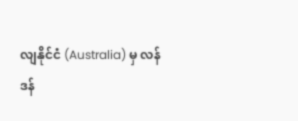လျနိုင်ငံ (Australia) မှ လန်ဒန်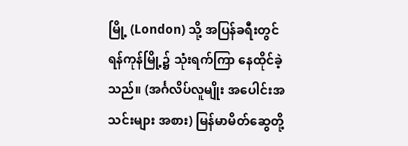မြို့ (London) သို့ အပြန်ခရီးတွင် ရန်ကုန်မြို့၌ သုံးရက်ကြာ နေထိုင်ခဲ့သည်။ (အင်္ဂလိပ်လူမျိုး အပေါင်းအသင်းများ အစား) မြန်မာမိတ်ဆွေတို့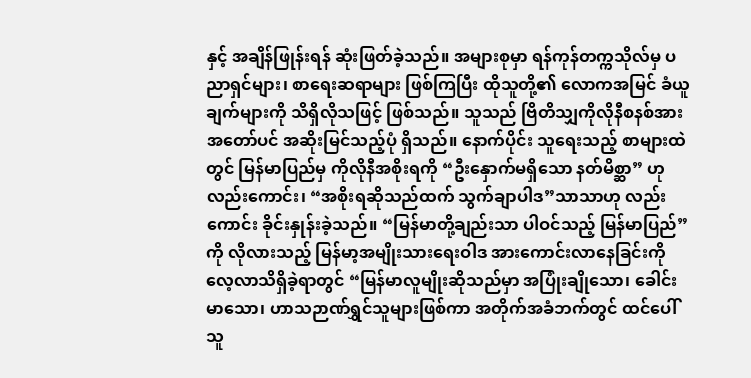နှင့် အချိန်ဖြုန်းရန် ဆုံးဖြတ်ခဲ့သည်။ အများစုမှာ ရန်ကုန်တက္ကသိုလ်မှ ပညာရှင်များ၊ စာရေးဆရာများ ဖြစ်ကြပြီး ထိုသူတို့၏ လောကအမြင် ခံယူချက်များကို သိရှိလိုသဖြင့် ဖြစ်သည်။ သူသည် ဗြိတိသျှကိုလိုနီစနစ်အား အတော်ပင် အဆိုးမြင်သည့်ပုံ ရှိသည်။ နောက်ပိုင်း သူရေးသည့် စာများထဲတွင် မြန်မာပြည်မှ ကိုလိုနီအစိုးရကို “ဦးနှောက်မရှိသော နတ်မိစ္ဆာ” ဟုလည်းကောင်း၊ “အစိုးရဆိုသည်ထက် သွက်ချာပါဒ”သာသာဟု လည်းကောင်း ခိုင်းနှုန်းခဲ့သည်။ “မြန်မာတို့ချည်းသာ ပါဝင်သည့် မြန်မာပြည်”ကို လိုလားသည့် မြန်မာ့အမျိုးသားရေးဝါဒ အားကောင်းလာနေခြင်းကို လေ့လာသိရှိခဲ့ရာတွင် “မြန်မာလူမျိုးဆိုသည်မှာ အပြုံးချိုသော၊ ခေါင်းမာသော၊ ဟာသဉာဏ်ရွှင်သူများဖြစ်ကာ အတိုက်အခံဘက်တွင် ထင်ပေါ်သူ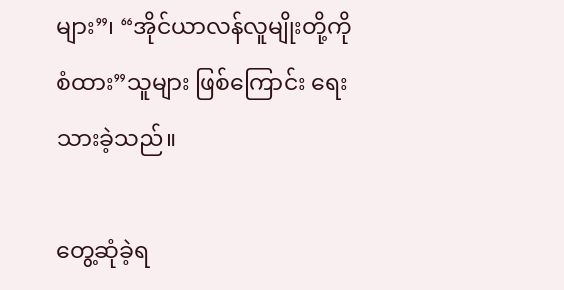များ”၊ “အိုင်ယာလန်လူမျိုးတို့ကို စံထား”သူများ ဖြစ်ကြောင်း ရေးသားခဲ့သည်။

တွေ့ဆုံခဲ့ရ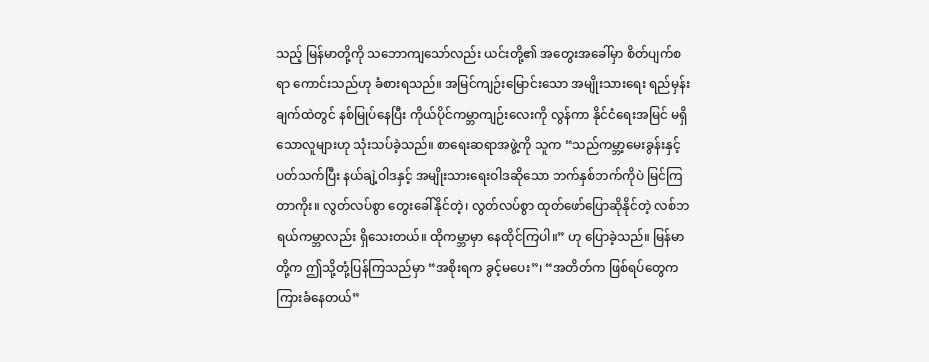သည့် မြန်မာတို့ကို သဘောကျသော်လည်း ယင်းတို့၏ အတွေးအခေါ်မှာ စိတ်ပျက်စရာ ကောင်းသည်ဟု ခံစားရသည်။ အမြင်ကျဉ်းမြောင်းသော အမျိုးသားရေး ရည်မှန်းချက်ထဲတွင် နစ်မြုပ်နေပြီး ကိုယ်ပိုင်ကမ္ဘာကျဉ်းလေးကို လွန်ကာ နိုင်ငံရေးအမြင် မရှိသောလူများဟု သုံးသပ်ခဲ့သည်။ စာရေးဆရာအဖွဲ့ကို သူက “သည်ကမ္ဘာ့မေးခွန်းနှင့် ပတ်သက်ပြီး နယ်ချဲ့ဝါဒနှင့် အမျိုးသားရေးဝါဒဆိုသော ဘက်နှစ်ဘက်ကိုပဲ မြင်ကြတာကိုး။ လွတ်လပ်စွာ တွေးခေါ်နိုင်တဲ့၊ လွတ်လပ်စွာ ထုတ်ဖော်ပြောဆိုနိုင်တဲ့ လစ်ဘရယ်ကမ္ဘာလည်း ရှိသေးတယ်။ ထိုကမ္ဘာမှာ နေထိုင်ကြပါ။” ဟု ပြောခဲ့သည်။ မြန်မာတို့က ဤသို့တုံ့ပြန်ကြသည်မှာ “အစိုးရက ခွင့်မပေး”၊ “အတိတ်က ဖြစ်ရပ်တွေက ကြားခံနေတယ်”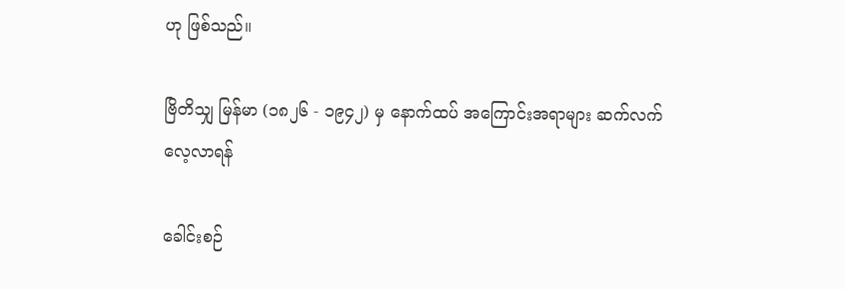ဟု ဖြစ်သည်။

ဗြိတိသျှ မြန်မာ (၁၈၂၆ - ၁၉၄၂) မှ နောက်ထပ် အကြောင်းအရာများ ဆက်လက်လေ့လာရန်

ခေါင်းစဉ်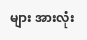များ အားလုံး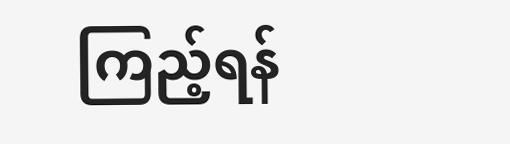ကြည့်ရန်